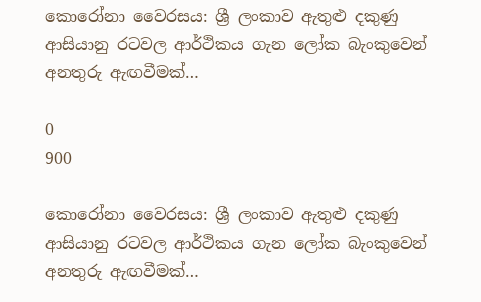කොරෝනා වෛරසය: ශ්‍රී ලංකාව ඇතුළු දකුණු ආසියානු රටවල ආර්ථිකය ගැන ලෝක බැංකුවෙන් අනතුරු ඇඟවීමක්…

0
900

කොරෝනා වෛරසය: ශ්‍රී ලංකාව ඇතුළු දකුණු ආසියානු රටවල ආර්ථිකය ගැන ලෝක බැංකුවෙන් අනතුරු ඇඟවීමක්…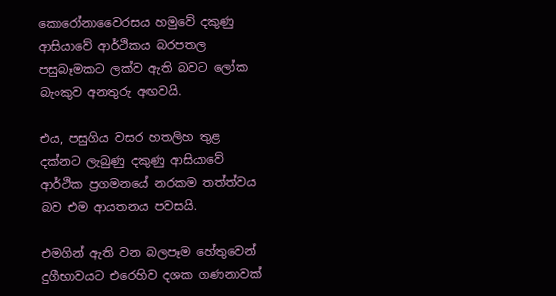කොරෝනාවෛරසය හමුවේ දකුණු ආසියාවේ ආර්ථිකය බරපතල පසුබෑමකට ලක්ව ඇති බවට ලෝක බැංකුව අනතුරු අඟවයි.

එය, පසුගිය වසර හතලිහ තුළ දක්නට ලැබුණු දකුණු ආසියාවේ ආර්ථික ප්‍රගමනයේ නරකම තත්ත්වය බව එම ආයතනය පවසයි.

එමගින් ඇති වන බලපෑම හේතුවෙන් දුගීභාවයට එරෙහිව දශක ගණනාවක්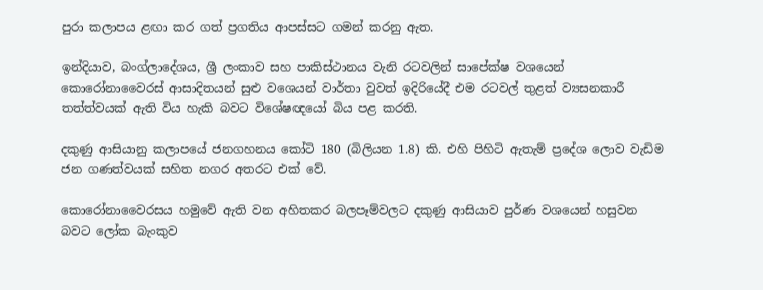පුරා කලාපය ළඟා කර ගත් ප්‍රගතිය ආපස්සට ගමන් කරනු ඇත.

ඉන්දියාව, බංග්ලාදේශය, ශ්‍රී ලංකාව සහ පාකිස්ථානය වැනි රටවලින් සාපේක්ෂ වශයෙන් කොරෝනාවෛරස් ආසාදිතයන් සුළු වශෙයන් වාර්තා වුවත් ඉදිරියේදී එම රටවල් තුළත් ව්‍යසනකාරී තත්ත්වයක් ඇති විය හැකි බවට විශේෂඥයෝ බිය පළ කරති.

දකුණු ආසියානු කලාපයේ ජනගහනය කෝටි 180 (බිලියන 1.8) කි. එහි පිහිටි ඇතැම් ප්‍රදේශ ලොව වැඩිම ජන ගණත්වයක් සහිත නගර අතරට එක් වේ.

කොරෝනාවෛරසය හමුවේ ඇති වන අහිතකර බලපෑම්වලට දකුණු ආසියාව පුර්ණ වශයෙන් හසුවන බවට ලෝක බැංකුව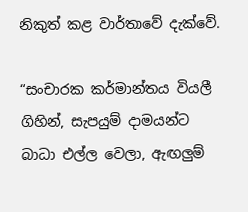නිකුත් කළ වාර්තාවේ දැක්වේ.

“සංචාරක කර්මාන්තය වියලී ගිහින්, සැපයුම් දාමයන්ට බාධා එල්ල වෙලා, ඇඟලුම්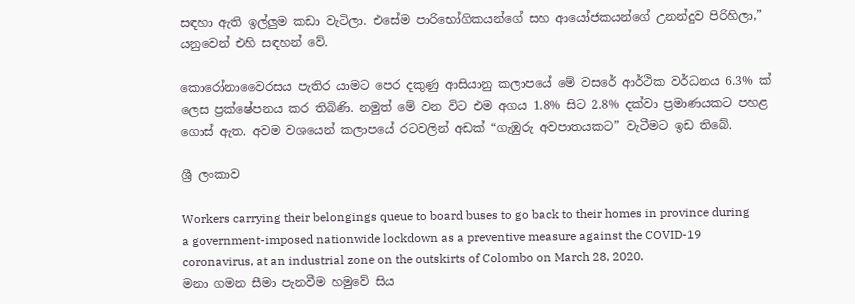සඳහා ඇති ඉල්ලුම කඩා වැටිලා. එසේම පාරිභෝගිකයන්ගේ සහ ආයෝජකයන්ගේ උනන්දුව පිරිහිලා,” යනුවෙන් එහි සඳහන් වේ.

කොරෝනාවෛරසය පැතිර යාමට පෙර දකුණු ආසියානු කලාපයේ මේ වසරේ ආර්ථික වර්ධනය 6.3% ක් ලෙස ප්‍රක්ෂේපනය කර තිබිණි. නමුත් මේ වන විට එම අගය 1.8% සිට 2.8% දක්වා ප්‍රමාණයකට පහළ ගොස් ඇත. අවම වශයෙන් කලාපයේ රටවලින් අඩක් “ගැඹුරු අවපාතයකට” වැටීමට ඉඩ තිබේ.

ශ්‍රී ලංකාව

Workers carrying their belongings queue to board buses to go back to their homes in province during a government-imposed nationwide lockdown as a preventive measure against the COVID-19 coronavirus, at an industrial zone on the outskirts of Colombo on March 28, 2020.
මනා ගමන සීමා පැනවීම හමුවේ සිය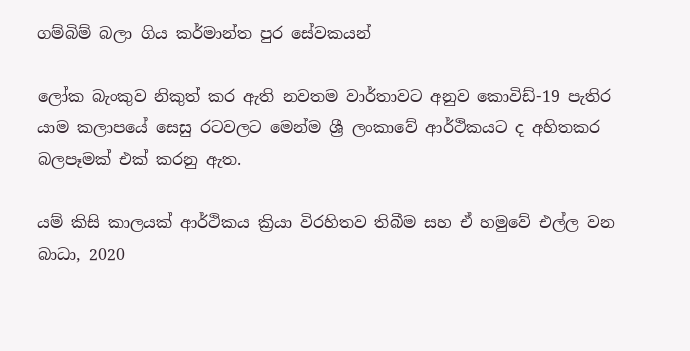ගම්බිම් බලා ගිය කර්මාන්ත පුර සේවකයන්

ලෝක බැංකුව නිකුත් කර ඇති නවතම වාර්තාවට අනුව කොවිඩ්-19 පැතිර යාම කලාපයේ සෙසු රටවලට මෙන්ම ශ්‍රී ලංකාවේ ආර්ථිකයට ද අහිතකර බලපෑමක් එක් කරනු ඇත.

යම් කිසි කාලයක් ආර්ථිකය ක්‍රියා විරහිතව තිබීම සහ ඒ හමුවේ එල්ල වන බාධා, 2020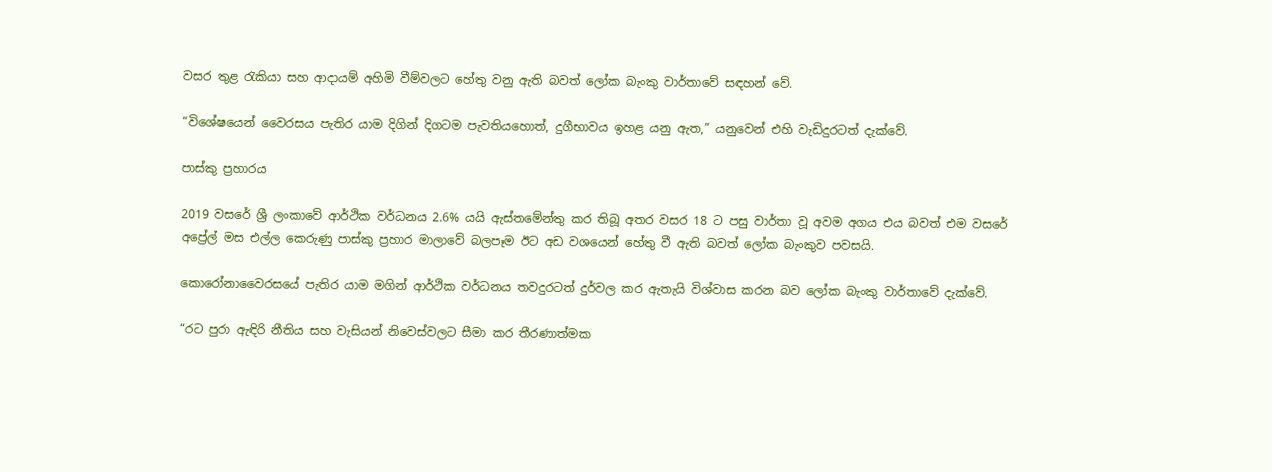වසර තුළ රැකියා සහ ආදායම් අහිමි වීම්වලට හේතු වනු ඇති බවත් ලෝක බැංකු වාර්තාවේ සඳහන් වේ.

“විශේෂයෙන් වෛරසය පැතිර යාම දිගින් දිගටම පැවතියහොත්, දුගීභාවය ඉහළ යනු ඇත,” යනුවෙන් එහි වැඩිදුරටත් දැක්වේ.

පාස්කු ප්‍රහාරය

2019 වසරේ ශ්‍රී ලංකාවේ ආර්ථික වර්ධනය 2.6% යයි ඇස්තමේන්තු කර තිබූ අතර වසර 18 ට පසු වාර්තා වූ අවම අගය එය බවත් එම වසරේ අප්‍රේල් මස එල්ල කෙරුණු පාස්කු ප්‍රහාර මාලාවේ බලපෑම ඊට අඩ වශයෙන් හේතු වී ඇති බවත් ලෝක බැංකුව පවසයි.

කොරෝනාවෛරසයේ පැතිර යාම මගින් ආර්ථික වර්ධනය තවදුරටත් දුර්වල කර ඇතැයි විශ්වාස කරන බව ලෝක බැංකු වාර්තාවේ දැක්වේ.

“රට පුරා ඇඳිරි නීතිය සහ වැසියන් නිවෙස්වලට සීමා කර තීරණාත්මක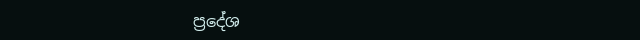ප්‍රදේශ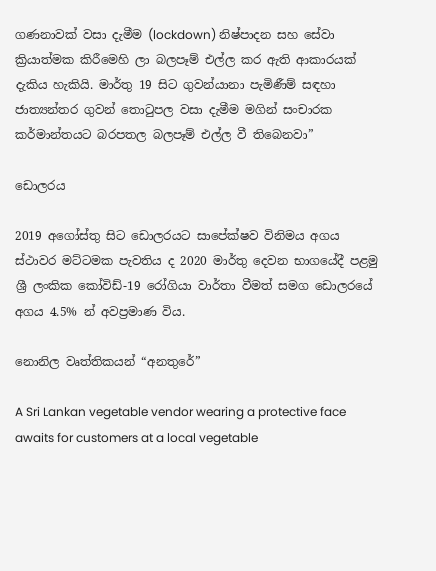ගණනාවක් වසා දැමීම (lockdown) නිෂ්පාදන සහ සේවා ක්‍රියාත්මක කිරීමෙහි ලා බලපෑම් එල්ල කර ඇති ආකාරයක් දැකිය හැකියි. මාර්තු 19 සිට ගුවන්යානා පැමිණීම් සඳහා ජාත්‍යන්තර ගුවන් තොටුපල වසා දැමීම මගින් සංචාරක කර්මාන්තයට බරපතල බලපෑම් එල්ල වී තිබෙනවා”

ඩොලරය

2019 අගෝස්තු සිට ඩොලරයට සාපේක්ෂව විනිමය අගය ස්ථාවර මට්ටමක පැවතිය ද 2020 මාර්තු දෙවන භාගයේදී පළමු ශ්‍රී ලංකික කෝවිඩ්-19 රෝගියා වාර්තා වීමත් සමග ඩොලරයේ අගය 4.5% න් අවප්‍රමාණ විය.

නොනිල වෘත්තිකයන් “අනතුරේ”

A Sri Lankan vegetable vendor wearing a protective face awaits for customers at a local vegetable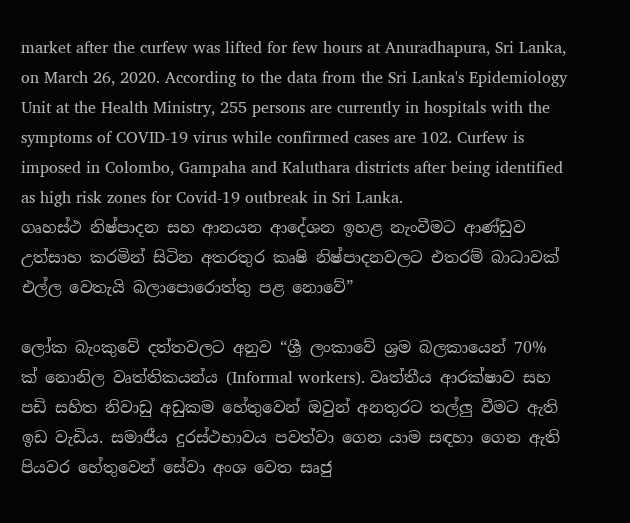market after the curfew was lifted for few hours at Anuradhapura, Sri Lanka, on March 26, 2020. According to the data from the Sri Lanka's Epidemiology Unit at the Health Ministry, 255 persons are currently in hospitals with the symptoms of COVID-19 virus while confirmed cases are 102. Curfew is imposed in Colombo, Gampaha and Kaluthara districts after being identified as high risk zones for Covid-19 outbreak in Sri Lanka.
ගෘහස්ථ නිෂ්පාදන සහ ආනයන ආදේශන ඉහළ නැංවීමට ආණ්ඩුව උත්සාහ කරමින් සිටින අතරතුර කෘෂි නිෂ්පාදනවලට එතරම් බාධාවක් එල්ල වෙතැයි බලාපොරොත්තු පළ නොවේ”

ලෝක බැංකුවේ දත්තවලට අනුව “ශ්‍රී ලංකාවේ ශ්‍රම බලකායෙන් 70% ක් නොනිල වෘත්තිකයන්ය (Informal workers). වෘත්තීය ආරක්ෂාව සහ පඩි සහිත නිවාඩු අඩුකම හේතුවෙන් ඔවුන් අනතුරට තල්ලු වීමට ඇති ඉඩ වැඩිය. සමාජීය දුරස්ථභාවය පවත්වා ගෙන යාම සඳහා ගෙන ඇති පියවර හේතුවෙන් සේවා අංශ වෙත සෘජු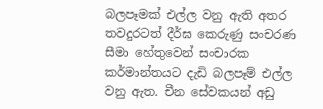බලපෑමක් එල්ල වනු ඇති අතර තවදුරටත් දීර්ඝ කෙරුණු සංචරණ සීමා හේතුවෙන් සංචාරක කර්මාන්තයට දැඩි බලපෑම් එල්ල වනු ඇත. චීන සේවකයන් අඩු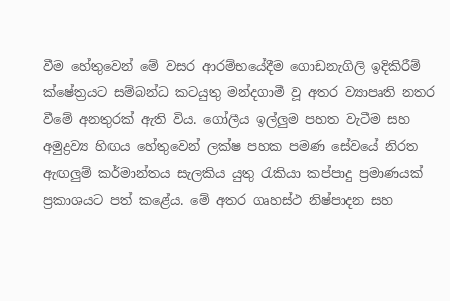වීම හේතුවෙන් මේ වසර ආරම්භයේදීම ගොඩනැගිලි ඉදිකිරීම් ක්ෂේත්‍රයට සම්බන්ධ කටයුතු මන්දගාමී වූ අතර ව්‍යාපෘති නතර වීමේ අනතුරක් ඇති විය. ගෝලීය ඉල්ලුම පහත වැටීම සහ අමුද්‍රව්‍ය හිඟය හේතුවෙන් ලක්ෂ පහක පමණ සේවයේ නිරත ඇඟලුම් කර්මාන්තය සැලකිය යුතු රැකියා කප්පාදු ප්‍රමාණයක් ප්‍රකාශයට පත් කළේය. මේ අතර ගෘහස්ථ නිෂ්පාදන සහ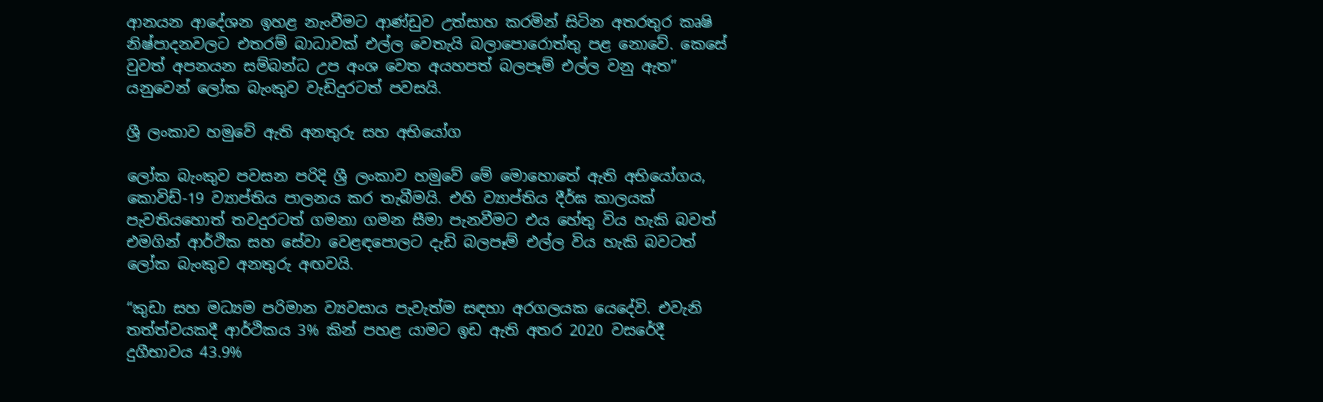ආනයන ආදේශන ඉහළ නැංවීමට ආණ්ඩුව උත්සාහ කරමින් සිටින අතරතුර කෘෂි නිෂ්පාදනවලට එතරම් බාධාවක් එල්ල වෙතැයි බලාපොරොත්තු පළ නොවේ. කෙසේ වුවත් අපනයන සම්බන්ධ උප අංශ වෙත අයහපත් බලපෑම් එල්ල වනු ඇත” යනුවෙන් ලෝක බැංකුව වැඩිදුරටත් පවසයි.

ශ්‍රී ලංකාව හමුවේ ඇති අනතුරු සහ අභියෝග

ලෝක බැංකුව පවසන පරිදි ශ්‍රී ලංකාව හමුවේ මේ මොහොතේ ඇති අභියෝගය, කොවිඩ්-19 ව්‍යාප්තිය පාලනය කර තැබීමයි. එහි ව්‍යාප්තිය දීර්ඝ කාලයක් පැවතියහොත් තවදුරටත් ගමනා ගමන සීමා පැනවීමට එය හේතු විය හැකි බවත් එමගින් ආර්ථික සහ සේවා වෙළඳපොලට දැඩි බලපෑම් එල්ල විය හැකි බවටත් ලෝක බැංකුව අනතුරු අඟවයි.

“කුඩා සහ මධ්‍යම පරිමාන ව්‍යවසාය පැවැත්ම සඳහා අරගලයක යෙදේවි. එවැනි තත්ත්වයකදී ආර්ථිකය 3% කින් පහළ යාමට ඉඩ ඇති අතර 2020 වසරේදී දුගීභාවය 43.9%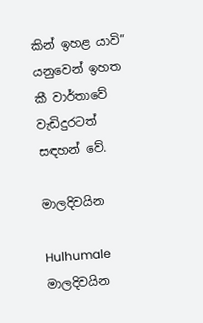කින් ඉහළ යාවි” යනුවෙන් ඉහත කී වාර්තාවේ වැඩිදුරටත් සඳහන් වේ.

මාලදිවයින

Hulhumale
මාලදිවයින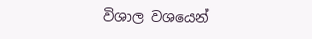විශාල වශයෙන්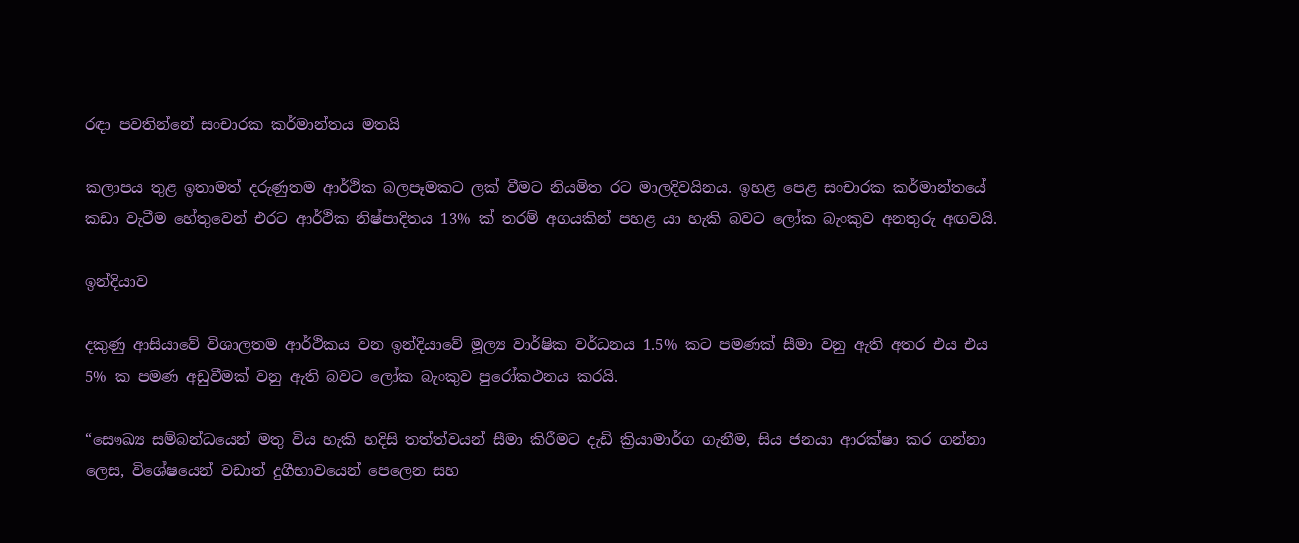රඳා පවතින්නේ සංචාරක කර්මාන්තය මතයි

කලාපය තුළ ඉතාමත් දරුණුතම ආර්ථික බලපෑමකට ලක් වීමට නියමිත රට මාලදිවයිනය. ඉහළ පෙළ සංචාරක කර්මාන්තයේ කඩා වැටීම හේතුවෙන් එරට ආර්ථික නිෂ්පාදිතය 13% ක් තරම් අගයකින් පහළ යා හැකි බවට ලෝක බැංකුව අනතුරු අඟවයි.

ඉන්දියාව

දකුණු ආසියාවේ විශාලතම ආර්ථිකය වන ඉන්දියාවේ මූල්‍ය වාර්ෂික වර්ධනය 1.5% කට පමණක් සීමා වනු ඇති අතර එය එය 5% ක පමණ අඩුවීමක් වනු ඇති බවට ලෝක බැංකුව පුරෝකථනය කරයි.

“සෞඛ්‍ය සම්බන්ධයෙන් මතු විය හැකි හදිසි තත්ත්වයන් සීමා කිරීමට දැඩි ක්‍රියාමාර්ග ගැනීම, සිය ජනයා ආරක්ෂා කර ගන්නා ලෙස, විශේෂයෙන් වඩාත් දුගීභාවයෙන් පෙලෙන සහ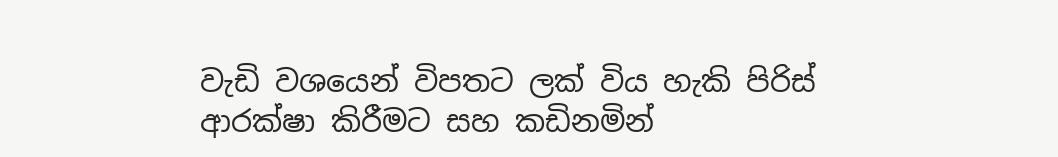වැඩි වශයෙන් විපතට ලක් විය හැකි පිරිස් ආරක්ෂා කිරීමට සහ කඩිනමින්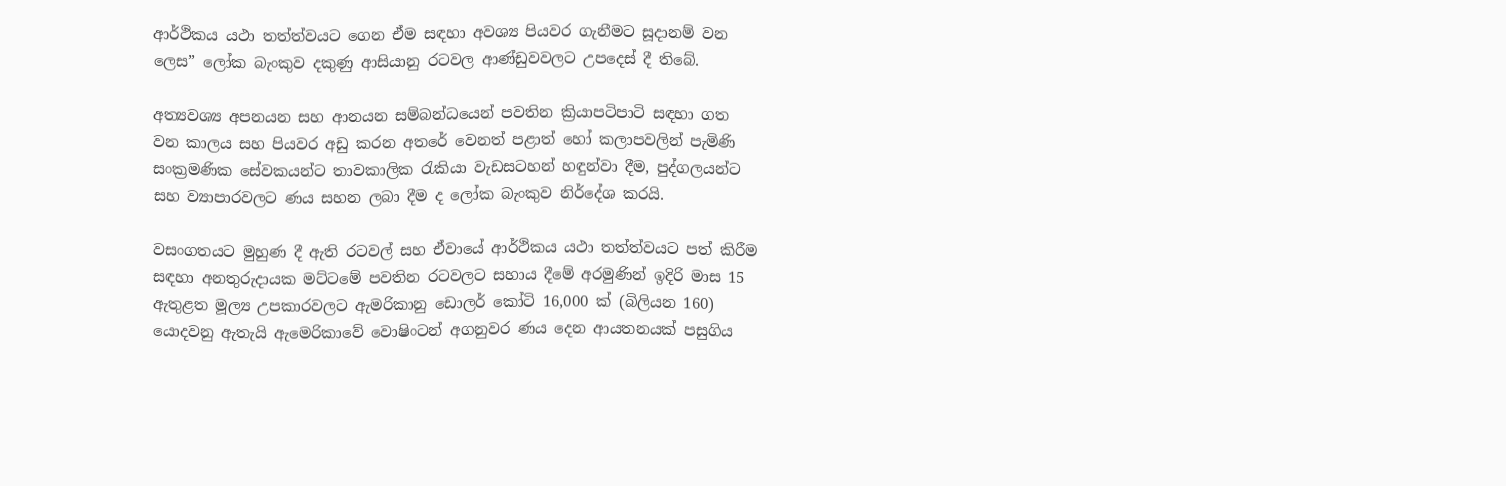ආර්ථිකය යථා තත්ත්වයට ගෙන ඒම සඳහා අවශ්‍ය පියවර ගැනීමට සූදානම් වන ලෙස” ලෝක බැංකුව දකුණු ආසියානු රටවල ආණ්ඩුවවලට උපදෙස් දී තිබේ.

අත්‍යවශ්‍ය අපනයන සහ ආනයන සම්බන්ධයෙන් පවතින ක්‍රියාපටිපාටි සඳහා ගත වන කාලය සහ පියවර අඩු කරන අතරේ වෙනත් පළාත් හෝ කලාපවලින් පැමිණි සංක්‍රමණික සේවකයන්ට තාවකාලික රැකියා වැඩසටහන් හඳුන්වා දීම, පුද්ගලයන්ට සහ ව්‍යාපාරවලට ණය සහන ලබා දීම ද ලෝක බැංකුව නිර්දේශ කරයි.

වසංගතයට මුහුණ දී ඇති රටවල් සහ ඒවායේ ආර්ථිකය යථා තත්ත්වයට පත් කිරීම සඳහා අනතුරුදායක මට්ටමේ පවතින රටවලට සහාය දීමේ අරමුණින් ඉදිරි මාස 15 ඇතුළත මූල්‍ය උපකාරවලට ඇමරිකානු ඩොලර් කෝටි 16,000 ක් (බිලියන 160) යොදවනු ඇතැයි ඇමෙරිකාවේ වොෂිංටන් අගනුවර ණය දෙන ආයතනයක් පසුගිය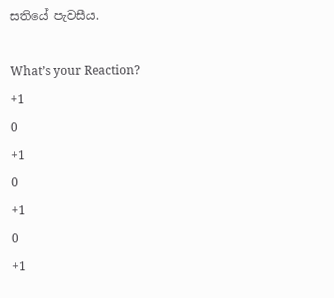සතියේ පැවසීය.

What’s your Reaction?
+1
0
+1
0
+1
0
+1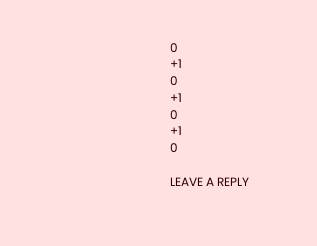0
+1
0
+1
0
+1
0

LEAVE A REPLY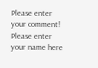Please enter your comment!
Please enter your name here